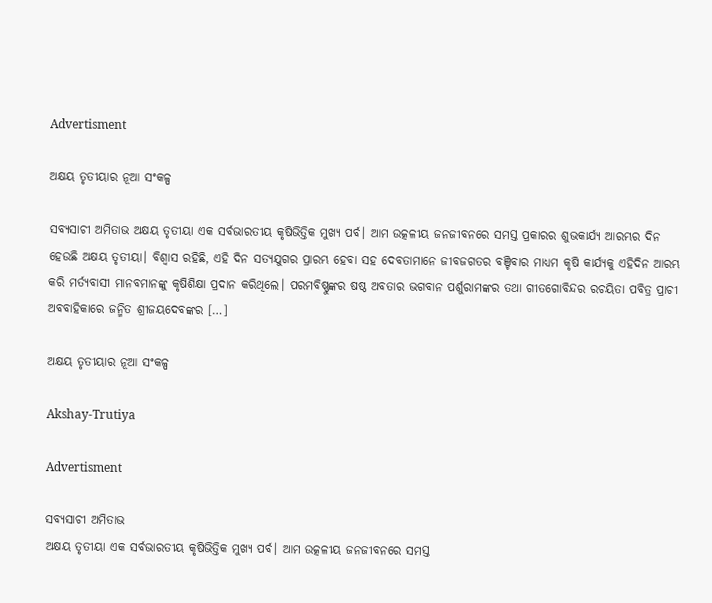Advertisment

ଅକ୍ଷୟ ତୃତୀୟାର ନୂଆ ସଂକଳ୍ପ

ସବ୍ୟସାଚୀ ଅମିତାଭ ଅକ୍ଷୟ ତୃତୀୟା ଏକ ସର୍ବଭାରତୀୟ କୃଷିଭିତ୍ତିକ ମୁଖ୍ୟ ପର୍ବ। ଆମ ଉତ୍କଳୀୟ ଜନଜୀବନରେ ସମସ୍ତ ପ୍ରକାରର ଶୁଭକାର୍ଯ୍ୟ ଆରମ୍ଭର ଦିନ ହେଉଛି ଅକ୍ଷୟ ତୃତୀୟା। ବିଶ୍ୱାସ ରହିଛି, ଏହି ଦିନ ସତ୍ୟଯୁଗର ପ୍ରାରମ୍ଭ ହେବା ସହ ଦେବତାମାନେ ଜୀବଜଗତର ବଞ୍ଚିବାର ମାଧ୍ୟମ କୃଷି କାର୍ଯ୍ୟକୁ ଏହିଦିନ ଆରମ୍ଭ କରି ମର୍ତ୍ୟବାସୀ ମାନବମାନଙ୍କୁ କୃଷିଶିକ୍ଷା ପ୍ରଦାନ କରିଥିଲେ। ପରମବିଷ୍ଣୁଙ୍କର ଷଷ୍ଠ ଅବତାର ଭଗବାନ ପର୍ଶୁରାମଙ୍କର ତଥା ଗୀତଗୋବିନ୍ଦର ରଚୟିତା ପବିତ୍ର ପ୍ରାଚୀ ଅବବାହିକାରେ ଜନ୍ମିତ ଶ୍ରୀଜୟଦେବଙ୍କର […]

ଅକ୍ଷୟ ତୃତୀୟାର ନୂଆ ସଂକଳ୍ପ

Akshay-Trutiya

Advertisment

ସବ୍ୟସାଚୀ ଅମିତାଭ
ଅକ୍ଷୟ ତୃତୀୟା ଏକ ସର୍ବଭାରତୀୟ କୃଷିଭିତ୍ତିକ ମୁଖ୍ୟ ପର୍ବ। ଆମ ଉତ୍କଳୀୟ ଜନଜୀବନରେ ସମସ୍ତ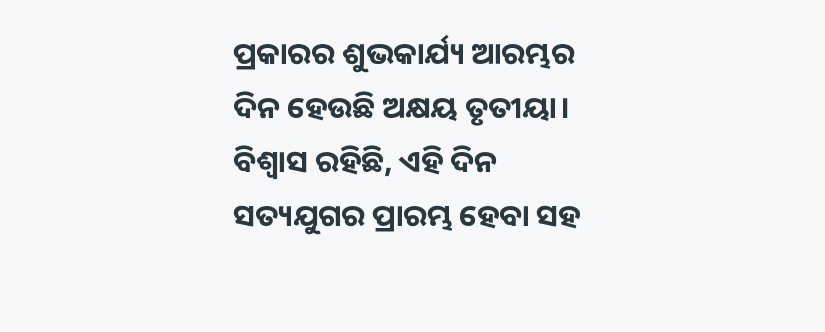ପ୍ରକାରର ଶୁଭକାର୍ଯ୍ୟ ଆରମ୍ଭର ଦିନ ହେଉଛି ଅକ୍ଷୟ ତୃତୀୟା। ବିଶ୍ୱାସ ରହିଛି, ଏହି ଦିନ ସତ୍ୟଯୁଗର ପ୍ରାରମ୍ଭ ହେବା ସହ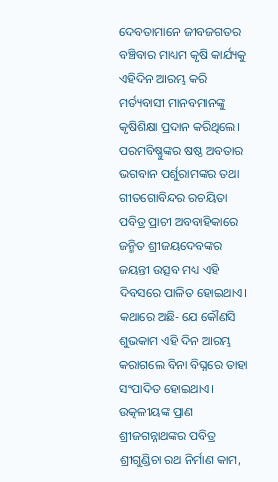ଦେବତାମାନେ ଜୀବଜଗତର ବଞ୍ଚିବାର ମାଧ୍ୟମ କୃଷି କାର୍ଯ୍ୟକୁ ଏହିଦିନ ଆରମ୍ଭ କରି ମର୍ତ୍ୟବାସୀ ମାନବମାନଙ୍କୁ କୃଷିଶିକ୍ଷା ପ୍ରଦାନ କରିଥିଲେ। ପରମବିଷ୍ଣୁଙ୍କର ଷଷ୍ଠ ଅବତାର ଭଗବାନ ପର୍ଶୁରାମଙ୍କର ତଥା ଗୀତଗୋବିନ୍ଦର ରଚୟିତା ପବିତ୍ର ପ୍ରାଚୀ ଅବବାହିକାରେ ଜନ୍ମିତ ଶ୍ରୀଜୟଦେବଙ୍କର ଜୟନ୍ତୀ ଉତ୍ସବ ମଧ୍ୟ ଏହି ଦିବସରେ ପାଳିତ ହୋଇଥାଏ। କଥାରେ ଅଛି- ଯେ କୌଣସି ଶୁଭକାମ ଏହି ଦିନ ଆରମ୍ଭ କରାଗଲେ ବିନା ବିଘ୍ନରେ ତାହା ସଂପାଦିତ ହୋଇଥାଏ। ଉତ୍କଳୀୟଙ୍କ ପ୍ରାଣ ଶ୍ରୀଜଗନ୍ନାଥଙ୍କର ପବିତ୍ର ଶ୍ରୀଗୁଣ୍ଡିଚା ରଥ ନିର୍ମାଣ କାମ,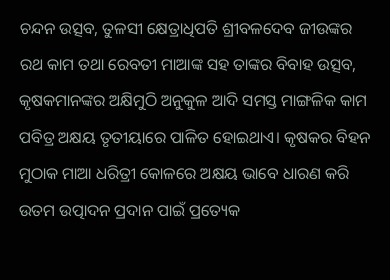ଚନ୍ଦନ ଉତ୍ସବ, ତୁଳସୀ କ୍ଷେତ୍ରାଧିପତି ଶ୍ରୀବଳଦେବ ଜୀଉଙ୍କର ରଥ କାମ ତଥା ରେବତୀ ମାଆଙ୍କ ସହ ତାଙ୍କର ବିବାହ ଉତ୍ସବ, କୃଷକମାନଙ୍କର ଅକ୍ଷିମୁଠି ଅନୁକୁଳ ଆଦି ସମସ୍ତ ମାଙ୍ଗଳିକ କାମ ପବିତ୍ର ଅକ୍ଷୟ ତୃତୀୟାରେ ପାଳିତ ହୋଇଥାଏ। କୃଷକର ବିହନ ମୁଠାକ ମାଆ ଧରିତ୍ରୀ କୋଳରେ ଅକ୍ଷୟ ଭାବେ ଧାରଣ କରି ଉତମ ଉତ୍ପାଦନ ପ୍ରଦାନ ପାଇଁ ପ୍ରତ୍ୟେକ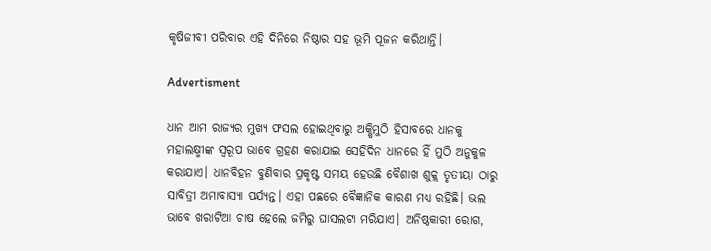କୃଷିଜୀବୀ ପରିବାର ଏହି ଦିନିରେ ନିଷ୍ଠାର ସହ ଭୂମି ପୂଜନ କରିଥାନ୍ତି।

Advertisment

ଧାନ ଆମ ରାଜ୍ୟର ମୁଖ୍ୟ ଫସଲ ହୋଇଥିବାରୁ ଅକ୍ଷିମୁଠି ହିସାବରେ ଧାନକୁ ମହାଲକ୍ଷ୍ମୀଙ୍କ ସ୍ୱରୂପ ଭାବେ ଗ୍ରହଣ କରାଯାଇ ସେହିଦିନ ଧାନରେ ହିଁ ମୁଠି ଅନୁକୁଳ କରାଯାଏ। ଧାନବିହନ ବୁଣିବାର ପ୍ରକୃଷ୍ଟ ସମୟ ହେଉଛି ବୈଶାଖ ଶୁକ୍ଲ ତୃତୀୟା ଠାରୁ ସାବିତ୍ରୀ ଅମାବାସ୍ୟା ପର୍ଯ୍ୟନ୍ତ। ଏହା ପଛରେ ବୈଜ୍ଞାନିକ କାରଣ ମଧ୍ୟ ରହିଛି। ଭଲ ଭାବେ ଖରାଟିଆ ଚାଷ ହେଲେ ଜମିରୁ ଘାସଲଟା ମରିଯାଏ। ଅନିଷ୍ଠକାରୀ ରୋଗ,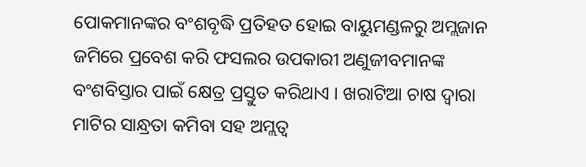ପୋକମାନଙ୍କର ବଂଶବୃଦ୍ଧି ପ୍ରତିହତ ହୋଇ ବାୟୁମଣ୍ଡଳରୁ ଅମ୍ଲଜାନ ଜମିରେ ପ୍ରବେଶ କରି ଫସଲର ଉପକାରୀ ଅଣୁଜୀବମାନଙ୍କ ବଂଶବିସ୍ତାର ପାଇଁ କ୍ଷେତ୍ର ପ୍ରସ୍ତୁତ କରିଥାଏ । ଖରାଟିଆ ଚାଷ ଦ୍ୱାରା ମାଟିର ସାନ୍ଧ୍ରତା କମିବା ସହ ଅମ୍ଲତ୍ୱ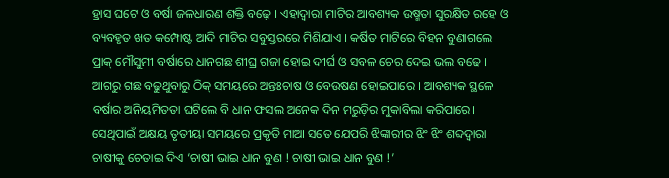ହ୍ରାସ ଘଟେ ଓ ବର୍ଷା ଜଳଧାରଣ ଶକ୍ତି ବଢ଼େ । ଏହାଦ୍ୱାରା ମାଟିର ଆବଶ୍ୟକ ଉଷ୍ମତା ସୁରକ୍ଷିତ ରହେ ଓ ବ୍ୟବହୃତ ଖତ କମ୍ପୋଷ୍ଟ ଆଦି ମାଟିର ସବୁସ୍ତରରେ ମିଶିଯାଏ । କର୍ଷିତ ମାଟିରେ ବିହନ ବୁଣାଗଲେ ପ୍ରାକ୍ ମୌସୁମୀ ବର୍ଷାରେ ଧାନଗଛ ଶୀଘ୍ର ଗଜା ହୋଇ ଦୀର୍ଘ ଓ ସବଳ ଚେର ଦେଇ ଭଲ ବଢେ । ଆଗରୁ ଗଛ ବଢୁଥୁବାରୁ ଠିକ୍ ସମୟରେ ଅନ୍ତଃଚାଷ ଓ ବେଉଷଣ ହୋଇପାରେ । ଆବଶ୍ୟକ ସ୍ଥଳେ ବର୍ଷାର ଅନିୟମିତତା ଘଟିଲେ ବି ଧାନ ଫସଲ ଅନେକ ଦିନ ମରୁଡ଼ିର ମୁକାବିଲା କରିପାରେ। ସେଥିପାଇଁ ଅକ୍ଷୟ ତୃତୀୟା ସମୟରେ ପ୍ରକୃତି ମାଆ ସତେ ଯେପରି ଝିଙ୍କାରୀର ଝିଂ ଝିଂ ଶବ୍ଦଦ୍ୱାରା ଚାଷୀକୁ ଚେତାଇ ଦିଏ ‘ଚାଷୀ ଭାଇ ଧାନ ବୁଣ ! ଚାଷୀ ଭାଇ ଧାନ ବୁଣ !’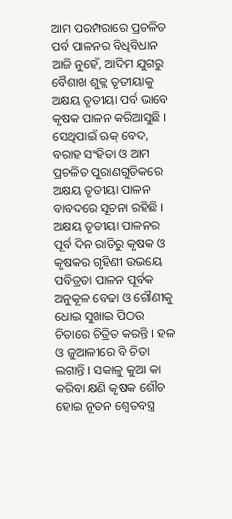ଆମ ପରମ୍ପରାରେ ପ୍ରଚଳିତ ପର୍ବ ପାଳନର ବିଧିବିଧାନ ଆଜି ନୁହେଁ, ଆଦିମ ଯୁଗରୁ ବୈଶାଖ ଶୁକ୍ଲ ତୃତୀୟାକୁ ଅକ୍ଷୟ ତୃତୀୟା ପର୍ବ ଭାବେ କୃଷକ ପାଳନ କରିଆସୁଛି । ସେଥିପାଇଁ ଋକ୍ ବେଦ, ବରାହ ସଂହିତା ଓ ଆମ ପ୍ରଚଳିତ ପୁରାଣଗୁଡିକରେ ଅକ୍ଷୟ ତୃତୀୟା ପାଳନ ବାବଦରେ ସୂଚନା ରହିଛି । ଅକ୍ଷୟ ତୃତୀୟା ପାଳନର ପୂର୍ବ ଦିନ ରାତିରୁ କୃଷକ ଓ କୃଷକର ଗୃହିଣୀ ଉଭୟେ ପବିତ୍ରତା ପାଳନ ପୂର୍ବକ ଅନୁକୂଳ ବେଢା ଓ ଗୌଣୀକୁ ଧୋଇ ସୁଖାଇ ପିଠଉ ଚିତାରେ ଚିତ୍ରିତ କରନ୍ତି । ହଳ ଓ ଜୁଆଳୀରେ ବି ଚିତା ଲଗାନ୍ତି । ସକାଳୁ କୁଆ କା କରିବା କ୍ଷଣି କୃଷକ ଶୌଚ ହୋଇ ନୂତନ ଶ୍ୱେତବସ୍ତ୍ର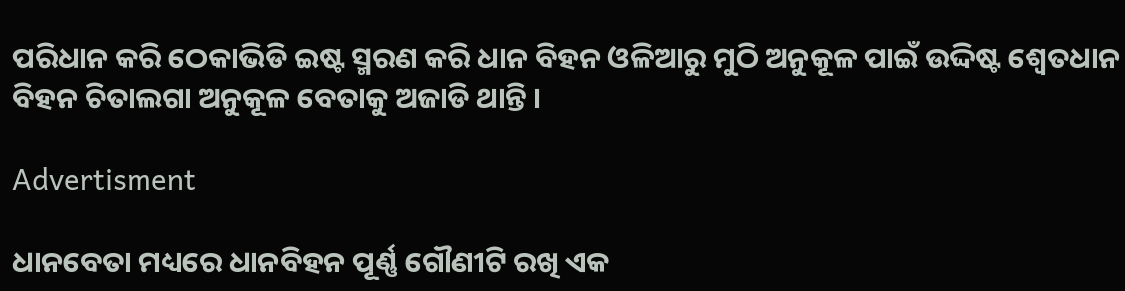ପରିଧାନ କରି ଠେକାଭିଡି ଇଷ୍ଟ ସ୍ମରଣ କରି ଧାନ ବିହନ ଓଳିଆରୁ ମୁଠି ଅନୁକୂଳ ପାଇଁ ଉଦ୍ଦିଷ୍ଟ ଶ୍ୱେତଧାନ ବିହନ ଚିତାଲଗା ଅନୁକୂଳ ବେତାକୁ ଅଜାଡି ଥାନ୍ତି ।

Advertisment

ଧାନବେତା ମଧ୍ୟରେ ଧାନବିହନ ପୂର୍ଣ୍ଣ ଗୌଣୀଟି ରଖି ଏକ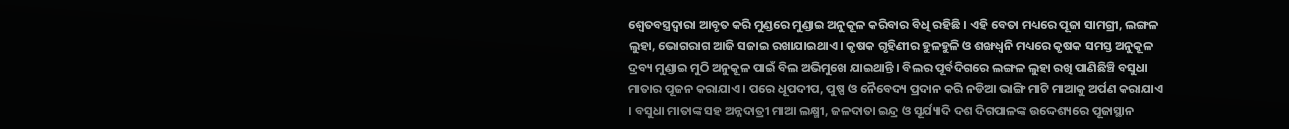ଶ୍ୱେତବସ୍ତ୍ରଦ୍ୱାରା ଆବୃତ କରି ମୁଣ୍ଡରେ ମୁଣ୍ଡାଇ ଅନୁକୂଳ କରିବାର ବିଧି ରହିଛି । ଏହି ବେତା ମଧ୍ୟରେ ପୂଜା ସାମଗ୍ରୀ, ଲଙ୍ଗଳ ଲୁହା, ଭୋଗରାଗ ଆଜି ସଜାଇ ରଖାଯାଇଥାଏ । କୃଷକ ଗୃହିଣୀର ହୁଳହୁଳି ଓ ଶଙ୍ଖଧ୍ୱନି ମଧ୍ୟରେ କୃଷକ ସମସ୍ତ ଅନୁକୂଳ ଦ୍ରବ୍ୟ ମୁଣ୍ଡାଇ ମୁଠି ଅନୁକୂଳ ପାଇଁ ବିଲ ଅଭିମୁଖେ ଯାଇଥାନ୍ତି । ବିଲର ପୂର୍ବଦିଗରେ ଲଙ୍ଗଳ ଲୁହା ରଖି ପାଣିଛିଞ୍ଚି ବସୁଧା ମାତାର ପୂଜନ କରାଯାଏ । ପରେ ଧୂପଦୀପ, ପୁଷ୍ପ ଓ ନୈବେଦ୍ୟ ପ୍ରଦାନ କରି ନଡିଆ ଭାଙ୍ଗି ମାଟି ମାଆକୁ ଅର୍ପଣ କରାଯାଏ । ବସୁଧା ମାତାଙ୍କ ସହ ଅନ୍ନଦାତ୍ରୀ ମାଆ ଲକ୍ଷ୍ମୀ, ଜଳଦାତା ଇନ୍ଦ୍ର ଓ ସୂର୍ଯ୍ୟାଦି ଦଶ ଦିଗପାଳଙ୍କ ଉଦ୍ଦେଶ୍ୟରେ ପୂଜାସ୍ଥାନ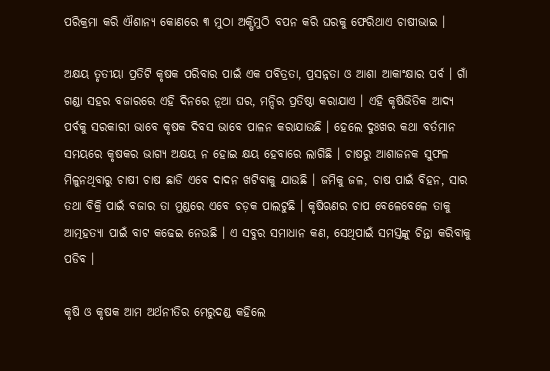ପରିକ୍ରମା କରି ଐଶାନ୍ୟ କୋଣରେ ୩ ମୁଠା ଅକ୍ଷିମୁଠି ବପନ କରି ଘରକୁ ଫେରିଥାଏ ଚାଷୀଭାଇ ।

ଅକ୍ଷୟ ତୃତୀୟା ପ୍ରତିଟି କୃଷକ ପରିବାର ପାଇଁ ଏକ ପବିତ୍ରତା, ପ୍ରସନ୍ନତା ଓ ଆଶା ଆକାଂକ୍ଷାର ପର୍ବ । ଗାଁ ଗଣ୍ଡା ସହର ବଜାରରେ ଏହି ଦିନରେ ନୂଆ ଘର, ମନ୍ଦିର ପ୍ରତିଷ୍ଠା କରାଯାଏ । ଏହି କୃଷିଭିତିକ ଆଦ୍ୟ ପର୍ବକୁ ସରକାରୀ ଭାବେ କୃଷକ ଦିବସ ଭାବେ ପାଳନ କରାଯାଉଛି । ହେଲେ ଦୁଃଖର କଥା ବର୍ତମାନ ସମୟରେ କୃଷକର ଭାଗ୍ୟ ଅକ୍ଷୟ ନ ହୋଇ କ୍ଷୟ ହେବାରେ ଲାଗିଛି । ଚାଷରୁ ଆଶାଜନକ ସୁଫଳ ମିଳୁନଥିବାରୁ ଚାଷୀ ଚାଷ ଛାଡି ଏବେ ଦାଦନ ଖଟିବାକୁ ଯାଉଛି । ଜମିକୁ ଜଳ, ଚାଷ ପାଇଁ ବିହନ, ସାର ତଥା ବିକ୍ରି ପାଇଁ ବଜାର ତା ମୁଣ୍ଡରେ ଏବେ ଚଡ଼କ ପାଲଟୁଛି । କୃଷିଋଣର ଚାପ ବେଳେବେଳେ ତାକୁ ଆତ୍ମହତ୍ୟା ପାଇଁ ବାଟ କଢେଇ ନେଉଛି । ଏ ସବୁର ସମାଧାନ କଣ, ସେଥିପାଇଁ ସମସ୍ତଙ୍କୁ ଚିନ୍ତା କରିବାକୁ ପଡିବ ।

କୃଷି ଓ କୃଷକ ଆମ ଅର୍ଥନୀତିର ମେରୁଦଣ୍ଡ କହିଲେ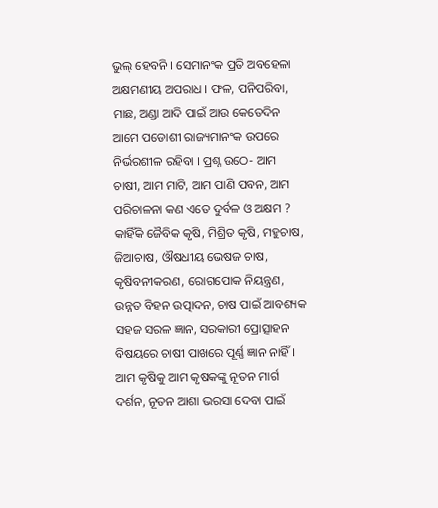ଭୁଲ୍ ହେବନି । ସେମାନଂକ ପ୍ରତି ଅବହେଳା ଅକ୍ଷମଣୀୟ ଅପରାଧ । ଫଳ, ପନିପରିବା, ମାଛ, ଅଣ୍ଡା ଆଦି ପାଇଁ ଆଉ କେତେଦିନ ଆମେ ପଡୋଶୀ ରାଜ୍ୟମାନଂକ ଉପରେ ନିର୍ଭରଶୀଳ ରହିବା । ପ୍ରଶ୍ନ ଉଠେ- ଆମ ଚାଷୀ, ଆମ ମାଟି, ଆମ ପାଣି ପବନ, ଆମ ପରିଚାଳନା କଣ ଏତେ ଦୁର୍ବଳ ଓ ଅକ୍ଷମ ? କାହିଁକି ଜୈବିକ କୃଷି, ମିଶ୍ରିତ କୃଷି, ମହୁଚାଷ, ଜିଆଚାଷ, ଔଷଧୀୟ ଭେଷଜ ଚାଷ, କୃଷିବନୀକରଣ, ରୋଗପୋକ ନିୟନ୍ତ୍ରଣ, ଉନ୍ନତ ବିହନ ଉତ୍ପାଦନ, ଚାଷ ପାଇଁ ଆବଶ୍ୟକ ସହଜ ସରଳ ଜ୍ଞାନ, ସରକାରୀ ପ୍ରୋତ୍ସାହନ ବିଷୟରେ ଚାଷୀ ପାଖରେ ପୂର୍ଣ୍ଣ ଜ୍ଞାନ ନାହିଁ । ଆମ କୃଷିକୁ ଆମ କୃଷକଙ୍କୁ ନୂତନ ମାର୍ଗ ଦର୍ଶନ, ନୂତନ ଆଶା ଭରସା ଦେବା ପାଇଁ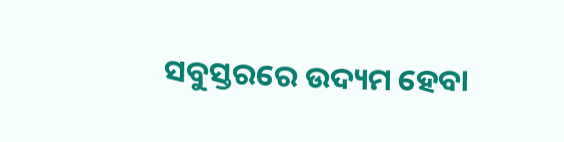ସବୁସ୍ତରରେ ଉଦ୍ୟମ ହେବା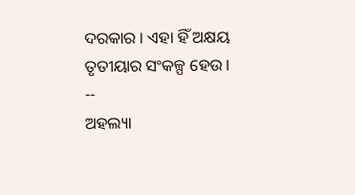ଦରକାର । ଏହା ହିଁ ଅକ୍ଷୟ ତୃତୀୟାର ସଂକଳ୍ପ ହେଉ ।
--
ଅହଲ୍ୟା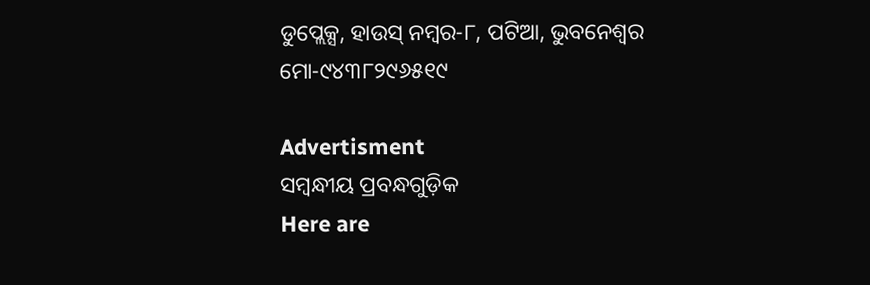ଡୁପ୍ଲେକ୍ସ, ହାଉସ୍ ନମ୍ବର-୮, ପଟିଆ, ଭୁବନେଶ୍ୱର
ମୋ-୯୪୩୮୨୯୬୫୧୯

Advertisment
ସମ୍ବନ୍ଧୀୟ ପ୍ରବନ୍ଧଗୁଡ଼ିକ
Here are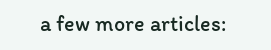a few more articles: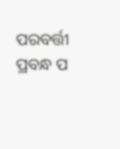ପରବର୍ତ୍ତୀ ପ୍ରବନ୍ଧ ପ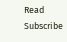Read
Subscribe